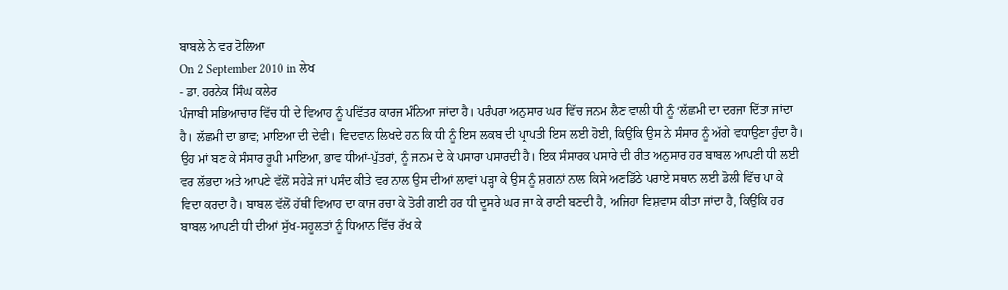ਬਾਬਲੇ ਨੇ ਵਰ ਟੋਲਿਆ
On 2 September 2010 in ਲੇਖ
- ਡਾ. ਹਰਨੇਕ ਸਿੰਘ ਕਲੇਰ
ਪੰਜਾਬੀ ਸਭਿਆਚਾਰ ਵਿੱਚ ਧੀ ਦੇ ਵਿਆਹ ਨੂੰ ਪਵਿੱਤਰ ਕਾਰਜ ਮੰਨਿਆ ਜਾਂਦਾ ਹੈ। ਪਰੰਪਰਾ ਅਨੁਸਾਰ ਘਰ ਵਿੱਚ ਜਨਮ ਲੈਣ ਵਾਲੀ ਧੀ ਨੂੰ ‘ਲੱਛਮੀ ਦਾ ਦਰਜਾ ਦਿੱਤਾ ਜਾਂਦਾ ਹੈ। ਲੱਛਮੀ ਦਾ ਭਾਵ; ਮਾਇਆ ਦੀ ਦੇਵੀ। ਵਿਦਵਾਨ ਲਿਖਦੇ ਹਨ ਕਿ ਧੀ ਨੂੰ ਇਸ ਲਕਬ ਦੀ ਪ੍ਰਾਪਤੀ ਇਸ ਲਈ ਹੋਈ, ਕਿਉਂਕਿ ਉਸ ਨੇ ਸੰਸਾਰ ਨੂੰ ਅੱਗੇ ਵਧਾਉਣਾ ਹੁੰਦਾ ਹੈ। ਉਹ ਮਾਂ ਬਣ ਕੇ ਸੰਸਾਰ ਰੂਪੀ ਮਾਇਆ, ਭਾਵ ਧੀਆਂ-ਪੁੱਤਰਾਂ, ਨੂੰ ਜਨਮ ਦੇ ਕੇ ਪਸਾਰਾ ਪਸਾਰਦੀ ਹੈ। ਇਕ ਸੰਸਾਰਕ ਪਸਾਰੇ ਦੀ ਰੀਤ ਅਨੁਸਾਰ ਹਰ ਬਾਬਲ ਆਪਣੀ ਧੀ ਲਈ ਵਰ ਲੱਭਦਾ ਅਤੇ ਆਪਣੇ ਵੱਲੋਂ ਸਹੇੜੇ ਜਾਂ ਪਸੰਦ ਕੀਤੇ ਵਰ ਨਾਲ ਉਸ ਦੀਆਂ ਲਾਵਾਂ ਪੜ੍ਹਾ ਕੇ ਉਸ ਨੂੰ ਸ਼ਗਨਾਂ ਨਾਲ ਕਿਸੇ ਅਣਡਿੱਠੇ ਪਰਾਏ ਸਥਾਨ ਲਈ ਡੋਲੀ ਵਿੱਚ ਪਾ ਕੇ ਵਿਦਾ ਕਰਦਾ ਹੈ। ਬਾਬਲ ਵੱਲੋਂ ਹੱਥੀਂ ਵਿਆਹ ਦਾ ਕਾਜ ਰਚਾ ਕੇ ਤੋਰੀ ਗਈ ਹਰ ਧੀ ਦੂਸਰੇ ਘਰ ਜਾ ਕੇ ਰਾਣੀ ਬਣਦੀ ਹੈ, ਅਜਿਹਾ ਵਿਸ਼ਵਾਸ ਕੀਤਾ ਜਾਂਦਾ ਹੈ, ਕਿਉਂਕਿ ਹਰ ਬਾਬਲ ਆਪਣੀ ਧੀ ਦੀਆਂ ਸੁੱਖ-ਸਹੂਲਤਾਂ ਨੂੰ ਧਿਆਨ ਵਿੱਚ ਰੱਖ ਕੇ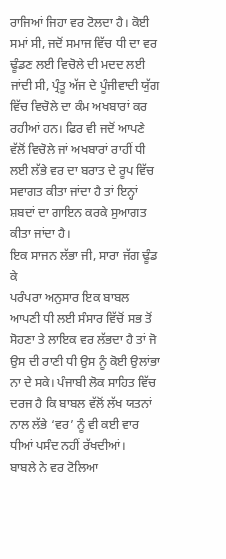ਰਾਜਿਆਂ ਜਿਹਾ ਵਰ ਟੋਲਦਾ ਹੈ। ਕੋਈ ਸਮਾਂ ਸੀ, ਜਦੋਂ ਸਮਾਜ ਵਿੱਚ ਧੀ ਦਾ ਵਰ ਢੂੰਡਣ ਲਈ ਵਿਚੋਲੇ ਦੀ ਮਦਦ ਲਈ ਜਾਂਦੀ ਸੀ, ਪ੍ਰੰਤੂ ਅੱਜ ਦੇ ਪੂੰਜੀਵਾਦੀ ਯੁੱਗ ਵਿੱਚ ਵਿਚੋਲੇ ਦਾ ਕੰਮ ਅਖਬਾਰਾਂ ਕਰ ਰਹੀਆਂ ਹਨ। ਫਿਰ ਵੀ ਜਦੋਂ ਆਪਣੇ ਵੱਲੋਂ ਵਿਚੋਲੇ ਜਾਂ ਅਖਬਾਰਾਂ ਰਾਹੀਂ ਧੀ ਲਈ ਲੱਭੇ ਵਰ ਦਾ ਬਰਾਤ ਦੇ ਰੂਪ ਵਿੱਚ ਸਵਾਗਤ ਕੀਤਾ ਜਾਂਦਾ ਹੈ ਤਾਂ ਇਨ੍ਹਾਂ ਸ਼ਬਦਾਂ ਦਾ ਗਾਇਨ ਕਰਕੇ ਸੁਆਗਤ ਕੀਤਾ ਜਾਂਦਾ ਹੈ।
ਇਕ ਸਾਜਨ ਲੱਭਾ ਜੀ, ਸਾਰਾ ਜੱਗ ਢੂੰਡ ਕੇ
ਪਰੰਪਰਾ ਅਨੁਸਾਰ ਇਕ ਬਾਬਲ ਆਪਣੀ ਧੀ ਲਈ ਸੰਸਾਰ ਵਿੱਚੋਂ ਸਭ ਤੋਂ ਸੋਹਣਾ ਤੇ ਲਾਇਕ ਵਰ ਲੱਭਦਾ ਹੈ ਤਾਂ ਜੋ ਉਸ ਦੀ ਰਾਣੀ ਧੀ ਉਸ ਨੂੰ ਕੋਈ ਉਲਾਂਭਾ ਨਾ ਦੇ ਸਕੇ। ਪੰਜਾਬੀ ਲੋਕ ਸਾਹਿਤ ਵਿੱਚ ਦਰਜ ਹੈ ਕਿ ਬਾਬਲ ਵੱਲੋਂ ਲੱਖ ਯਤਨਾਂ ਨਾਲ ਲੱਭੇ ‘ਵਰ’ ਨੂੰ ਵੀ ਕਈ ਵਾਰ ਧੀਆਂ ਪਸੰਦ ਨਹੀਂ ਰੱਖਦੀਆਂ।
ਬਾਬਲੇ ਨੇ ਵਰ ਟੋਲਿਆ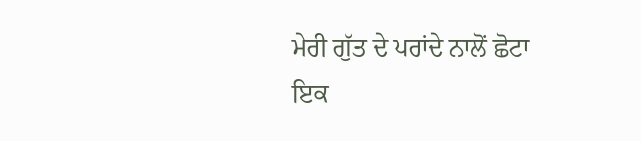ਮੇਰੀ ਗੁੱਤ ਦੇ ਪਰਾਂਦੇ ਨਾਲੋਂ ਛੋਟਾ
ਇਕ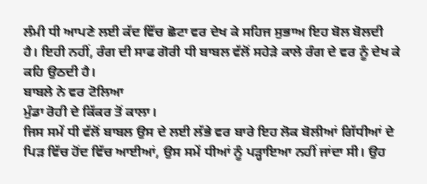ਲੰਮੀ ਧੀ ਆਪਣੇ ਲਈ ਕੱਦ ਵਿੱਚ ਛੋਟਾ ਵਰ ਦੇਖ ਕੇ ਸਹਿਜ ਸੁਭਾਅ ਇਹ ਬੋਲ ਬੋਲਦੀ ਹੈ। ਇਹੀ ਨਹੀਂ, ਰੰਗ ਦੀ ਸਾਫ ਗੋਰੀ ਧੀ ਬਾਬਲ ਵੱਲੋਂ ਸਹੇੜੇ ਕਾਲੇ ਰੰਗ ਦੇ ਵਰ ਨੂੰ ਦੇਖ ਕੇ ਕਹਿ ਉਠਦੀ ਹੈ।
ਬਾਬਲੇ ਨੇ ਵਰ ਟੋਲਿਆ
ਮੁੰਡਾ ਰੋਹੀ ਦੇ ਕਿੱਕਰ ਤੋਂ ਕਾਲਾ।
ਜਿਸ ਸਮੇਂ ਧੀ ਵੱਲੋਂ ਬਾਬਲ ਉਸ ਦੇ ਲਈ ਲੱਭੇ ਵਰ ਬਾਰੇ ਇਹ ਲੋਕ ਬੋਲੀਆਂ ਗਿੱਧੀਆਂ ਦੇ ਪਿੜ ਵਿੱਚ ਹੋਂਦ ਵਿੱਚ ਆਈਆਂ, ਉਸ ਸਮੇਂ ਧੀਆਂ ਨੂੰ ਪੜ੍ਹਾਇਆ ਨਹੀਂ ਜਾਂਦਾ ਸੀ। ਉਹ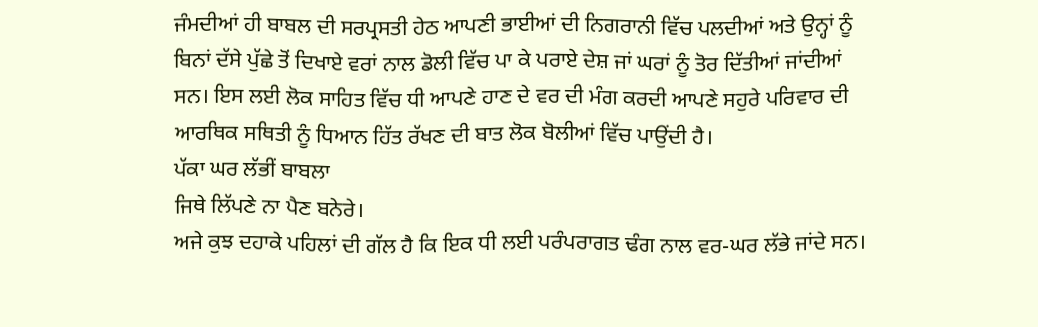ਜੰਮਦੀਆਂ ਹੀ ਬਾਬਲ ਦੀ ਸਰਪ੍ਰਸਤੀ ਹੇਠ ਆਪਣੀ ਭਾਈਆਂ ਦੀ ਨਿਗਰਾਨੀ ਵਿੱਚ ਪਲਦੀਆਂ ਅਤੇ ਉਨ੍ਹਾਂ ਨੂੰ ਬਿਨਾਂ ਦੱਸੇ ਪੁੱਛੇ ਤੋਂ ਦਿਖਾਏ ਵਰਾਂ ਨਾਲ ਡੋਲੀ ਵਿੱਚ ਪਾ ਕੇ ਪਰਾਏ ਦੇਸ਼ ਜਾਂ ਘਰਾਂ ਨੂੰ ਤੋਰ ਦਿੱਤੀਆਂ ਜਾਂਦੀਆਂ ਸਨ। ਇਸ ਲਈ ਲੋਕ ਸਾਹਿਤ ਵਿੱਚ ਧੀ ਆਪਣੇ ਹਾਣ ਦੇ ਵਰ ਦੀ ਮੰਗ ਕਰਦੀ ਆਪਣੇ ਸਹੁਰੇ ਪਰਿਵਾਰ ਦੀ ਆਰਥਿਕ ਸਥਿਤੀ ਨੂੰ ਧਿਆਨ ਹਿੱਤ ਰੱਖਣ ਦੀ ਬਾਤ ਲੋਕ ਬੋਲੀਆਂ ਵਿੱਚ ਪਾਉਂਦੀ ਹੈ।
ਪੱਕਾ ਘਰ ਲੱਭੀਂ ਬਾਬਲਾ
ਜਿਥੇ ਲਿੱਪਣੇ ਨਾ ਪੈਣ ਬਨੇਰੇ।
ਅਜੇ ਕੁਝ ਦਹਾਕੇ ਪਹਿਲਾਂ ਦੀ ਗੱਲ ਹੈ ਕਿ ਇਕ ਧੀ ਲਈ ਪਰੰਪਰਾਗਤ ਢੰਗ ਨਾਲ ਵਰ-ਘਰ ਲੱਭੇ ਜਾਂਦੇ ਸਨ।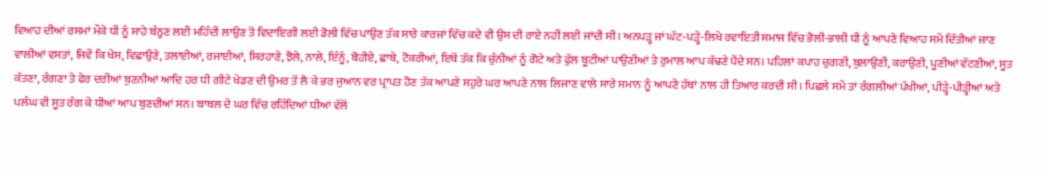ਵਿਆਹ ਦੀਆਂ ਰਸਮਾਂ ਮੌਕੇ ਧੀ ਨੂੰ ਸਾਹੇ ਬੰਨ੍ਹਣ ਲਈ ਮਹਿੰਦੀ ਲਾਉਣ ਤੋਂ ਵਿਦਾਇਗੀ ਲਈ ਡੋਲੀ ਵਿੱਚ ਪਾਉਣ ਤੱਕ ਸਾਰੇ ਕਾਰਜਾਂ ਵਿੱਚ ਕਦੇ ਵੀ ਉਸ ਦੀ ਰਾਏ ਨਹੀਂ ਲਈ ਜਾਂਦੀ ਸੀ। ਅਨਪੜ੍ਹ ਜਾਂ ਘੱਟ-ਪੜ੍ਹੇ-ਲਿਖੇ ਰਵਾਇਤੀ ਸਮਾਜ ਵਿੱਚ ਭੋਲੀ-ਭਾਲੀ ਧੀ ਨੂੰ ਆਪਣੇ ਵਿਆਹ ਸਮੇਂ ਦਿੱਤੀਆਂ ਜਾਣ ਵਾਲੀਆਂ ਵਸਤਾਂ, ਜਿਵੇਂ ਕਿ ਖੇਸ, ਵਿਛਾਉਣੇ, ਤਲਾਈਆਂ, ਰਜਾਈਆਂ, ਸਿਰਹਾਣੇ, ਝੋਲੇ, ਨਾਲੇ, ਇੰਨੂੰ, ਬੋਹੀਏ, ਛਾਬੇ, ਟੋਕਰੀਆਂ, ਇਥੋਂ ਤੱਕ ਕਿ ਚੁੰਨੀਆਂ ਨੂੰ ਗੋਟੇ ਅਤੇ ਫੁੱਲ ਬੂਟੀਆਂ ਪਾਉਣੀਆਂ ਤੇ ਰੁਮਾਲ ਆਪ ਕੱਢਣੇ ਪੈਂਦੇ ਸਨ। ਪਹਿਲਾਂ ਕਪਾਹ ਚੁਗਣੀ, ਬੁਲਾਉਣੀ, ਕਰਾਉਣੀ, ਪੂਣੀਆਂ ਵੱਟਣੀਆਂ, ਸੂਤ ਕੱਤਣਾ, ਰੰਗਣਾ ਤੇ ਫੇਰ ਦਰੀਆਂ ਬੁਣਨੀਆਂ ਆਦਿ ਹਰ ਧੀ ਗੀਟੇ ਖੇਡਣ ਦੀ ਉਮਰ ਤੋਂ ਲੈ ਕੇ ਭਰ ਜੁਆਨ ਵਰ ਪ੍ਰਾਪਤ ਹੋਣ ਤੱਕ ਆਪਣੇ ਸਹੁਰੇ ਘਰ ਆਪਣੇ ਨਾਲ ਲਿਜਾਣ ਵਾਲੇ ਸਾਰੇ ਸਮਾਨ ਨੂੰ ਆਪਣੇ ਹੱਥਾਂ ਨਾਲ ਹੀ ਤਿਆਰ ਕਰਦੀ ਸੀ। ਪਿਛਲੇ ਸਮੇਂ ਤਾਂ ਰੰਗਲੀਆਂ ਪੱਖੀਆਂ, ਪੀੜ੍ਹੇ-ਪੀੜ੍ਹੀਆਂ ਅਤੇ ਪਲੰਘ ਵੀ ਸੂਤ ਰੰਗ ਕੇ ਧੀਆਂ ਆਪ ਬੁਣਦੀਆਂ ਸਨ। ਬਾਬਲ ਦੇ ਘਰ ਵਿੱਚ ਰਹਿੰਦਿਆਂ ਧੀਆਂ ਵੱਲੋਂ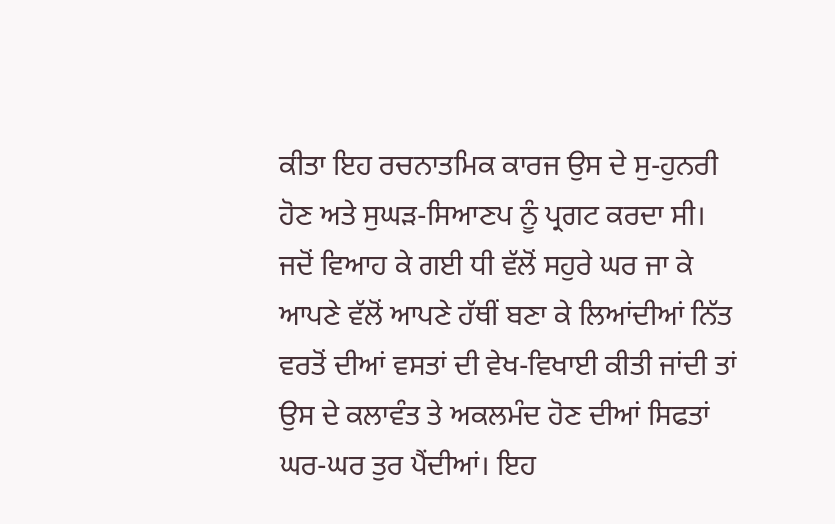ਕੀਤਾ ਇਹ ਰਚਨਾਤਮਿਕ ਕਾਰਜ ਉਸ ਦੇ ਸੁ-ਹੁਨਰੀ ਹੋਣ ਅਤੇ ਸੁਘੜ-ਸਿਆਣਪ ਨੂੰ ਪ੍ਰਗਟ ਕਰਦਾ ਸੀ। ਜਦੋਂ ਵਿਆਹ ਕੇ ਗਈ ਧੀ ਵੱਲੋਂ ਸਹੁਰੇ ਘਰ ਜਾ ਕੇ ਆਪਣੇ ਵੱਲੋਂ ਆਪਣੇ ਹੱਥੀਂ ਬਣਾ ਕੇ ਲਿਆਂਦੀਆਂ ਨਿੱਤ ਵਰਤੋਂ ਦੀਆਂ ਵਸਤਾਂ ਦੀ ਵੇਖ-ਵਿਖਾਈ ਕੀਤੀ ਜਾਂਦੀ ਤਾਂ ਉਸ ਦੇ ਕਲਾਵੰਤ ਤੇ ਅਕਲਮੰਦ ਹੋਣ ਦੀਆਂ ਸਿਫਤਾਂ ਘਰ-ਘਰ ਤੁਰ ਪੈਂਦੀਆਂ। ਇਹ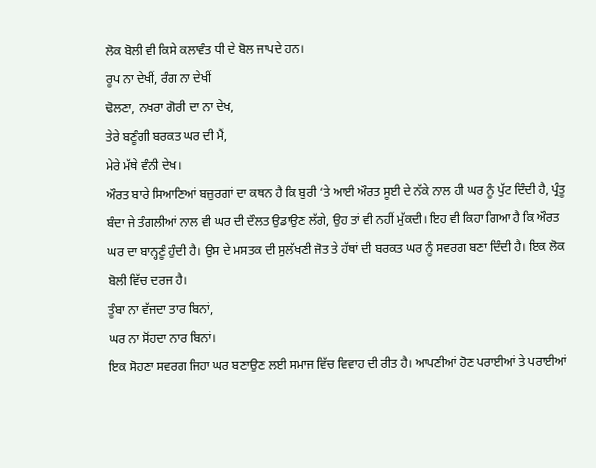ਲੋਕ ਬੋਲੀ ਵੀ ਕਿਸੇ ਕਲਾਵੰਤ ਧੀ ਦੇ ਬੋਲ ਜਾਪਦੇ ਹਨ।
ਰੂਪ ਨਾ ਦੇਖੀਂ, ਰੰਗ ਨਾ ਦੇਖੀਂ
ਢੋਲਣਾ, ਨਖਰਾ ਗੋਰੀ ਦਾ ਨਾ ਦੇਖ,
ਤੇਰੇ ਬਣੂੰਗੀ ਬਰਕਤ ਘਰ ਦੀ ਮੈਂ,
ਮੇਰੇ ਮੱਥੇ ਵੰਨੀ ਦੇਖ।
ਔਰਤ ਬਾਰੇ ਸਿਆਣਿਆਂ ਬਜ਼ੁਰਗਾਂ ਦਾ ਕਥਨ ਹੈ ਕਿ ਬੁਰੀ ‘ਤੇ ਆਈ ਔਰਤ ਸੂਈ ਦੇ ਨੱਕੇ ਨਾਲ ਹੀ ਘਰ ਨੂੰ ਪੁੱਟ ਦਿੰਦੀ ਹੈ, ਪ੍ਰੰਤੂ ਬੰਦਾ ਜੇ ਤੰਗਲੀਆਂ ਨਾਲ ਵੀ ਘਰ ਦੀ ਦੌਲਤ ਉਡਾਉਣ ਲੱਗੇ, ਉਹ ਤਾਂ ਵੀ ਨਹੀਂ ਮੁੱਕਦੀ। ਇਹ ਵੀ ਕਿਹਾ ਗਿਆ ਹੈ ਕਿ ਔਰਤ ਘਰ ਦਾ ਬਾਨ੍ਹਣੂੰ ਹੁੰਦੀ ਹੈ। ਉਸ ਦੇ ਮਸਤਕ ਦੀ ਸੁਲੱਖਣੀ ਜੋਤ ਤੇ ਹੱਥਾਂ ਦੀ ਬਰਕਤ ਘਰ ਨੂੰ ਸਵਰਗ ਬਣਾ ਦਿੰਦੀ ਹੈ। ਇਕ ਲੋਕ ਬੋਲੀ ਵਿੱਚ ਦਰਜ ਹੈ।
ਤੂੰਬਾ ਨਾ ਵੱਜਦਾ ਤਾਰ ਬਿਨਾਂ,
ਘਰ ਨਾ ਸੋਂਹਦਾ ਨਾਰ ਬਿਨਾਂ।
ਇਕ ਸੋਹਣਾ ਸਵਰਗ ਜਿਹਾ ਘਰ ਬਣਾਉਣ ਲਈ ਸਮਾਜ ਵਿੱਚ ਵਿਵਾਹ ਦੀ ਰੀਤ ਹੈ। ਆਪਣੀਆਂ ਹੋਣ ਪਰਾਈਆਂ ਤੇ ਪਰਾਈਆਂ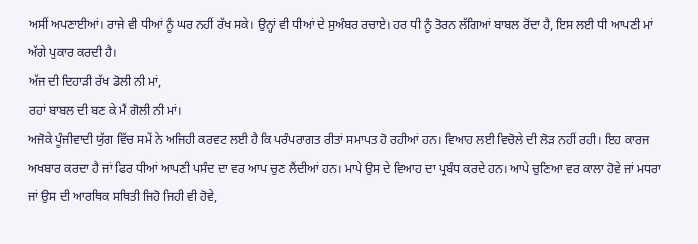ਅਸੀਂ ਅਪਣਾਈਆਂ। ਰਾਜੇ ਵੀ ਧੀਆਂ ਨੂੰ ਘਰ ਨਹੀਂ ਰੱਖ ਸਕੇ। ਉਨ੍ਹਾਂ ਵੀ ਧੀਆਂ ਦੇ ਸੁਅੰਬਰ ਰਚਾਏ। ਹਰ ਧੀ ਨੂੰ ਤੋਰਨ ਲੱਗਿਆਂ ਬਾਬਲ ਰੋਂਦਾ ਹੈ, ਇਸ ਲਈ ਧੀ ਆਪਣੀ ਮਾਂ ਅੱਗੇ ਪੁਕਾਰ ਕਰਦੀ ਹੈ।
ਅੱਜ ਦੀ ਦਿਹਾੜੀ ਰੱਖ ਡੋਲੀ ਨੀ ਮਾਂ,
ਰਹਾਂ ਬਾਬਲ ਦੀ ਬਣ ਕੇ ਮੈਂ ਗੋਲੀ ਨੀ ਮਾਂ।
ਅਜੋਕੇ ਪੂੰਜੀਵਾਦੀ ਯੁੱਗ ਵਿੱਚ ਸਮੇਂ ਨੇ ਅਜਿਹੀ ਕਰਵਟ ਲਈ ਹੈ ਕਿ ਪਰੰਪਰਾਗਤ ਰੀਤਾਂ ਸਮਾਪਤ ਹੋ ਰਹੀਆਂ ਹਨ। ਵਿਆਹ ਲਈ ਵਿਚੋਲੇ ਦੀ ਲੋੜ ਨਹੀਂ ਰਹੀ। ਇਹ ਕਾਰਜ ਅਖਬਾਰ ਕਰਦਾ ਹੈ ਜਾਂ ਫਿਰ ਧੀਆਂ ਆਪਣੀ ਪਸੰਦ ਦਾ ਵਰ ਆਪ ਚੁਣ ਲੈਂਦੀਆਂ ਹਨ। ਮਾਪੇ ਉਸ ਦੇ ਵਿਆਹ ਦਾ ਪ੍ਰਬੰਧ ਕਰਦੇ ਹਨ। ਆਪੇ ਚੁਣਿਆ ਵਰ ਕਾਲਾ ਹੋਵੇ ਜਾਂ ਮਧਰਾ ਜਾਂ ਉਸ ਦੀ ਆਰਥਿਕ ਸਥਿਤੀ ਜਿਹੋ ਜਿਹੀ ਵੀ ਹੋਵੇ,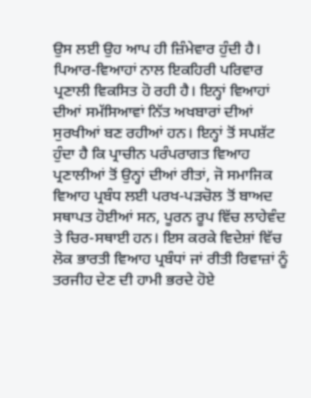ਉਸ ਲਈ ਉਹ ਆਪ ਹੀ ਜ਼ਿੰਮੇਵਾਰ ਹੁੰਦੀ ਹੈ। ਪਿਆਰ-ਵਿਆਹਾਂ ਨਾਲ ਇਕਹਿਰੀ ਪਰਿਵਾਰ ਪ੍ਰਣਾਲੀ ਵਿਕਸਿਤ ਹੋ ਰਹੀ ਹੈ। ਇਨ੍ਹਾਂ ਵਿਆਹਾਂ ਦੀਆਂ ਸਮੱਸਿਆਵਾਂ ਨਿੱਤ ਅਖਬਾਰਾਂ ਦੀਆਂ ਸੁਰਖੀਆਂ ਬਣ ਰਹੀਆਂ ਹਨ। ਇਨ੍ਹਾਂ ਤੋਂ ਸਪਸ਼ੱਟ ਹੁੰਦਾ ਹੈ ਕਿ ਪ੍ਰਾਚੀਨ ਪਰੰਪਰਾਗਤ ਵਿਆਹ ਪ੍ਰਣਾਲੀਆਂ ਤੋਂ ਉਨ੍ਹਾਂ ਦੀਆਂ ਰੀਤਾਂ, ਜੋ ਸਮਾਜਿਕ ਵਿਆਹ ਪ੍ਰਬੰਧ ਲਈ ਪਰਖ-ਪੜਚੋਲ ਤੋਂ ਬਾਅਦ ਸਥਾਪਤ ਹੋਈਆਂ ਸਨ, ਪੂਰਨ ਰੂਪ ਵਿੱਚ ਲਾਹੇਵੰਦ ਤੇ ਚਿਰ-ਸਥਾਈ ਹਨ। ਇਸ ਕਰਕੇ ਵਿਦੇਸ਼ਾਂ ਵਿੱਚ ਲੋਕ ਭਾਰਤੀ ਵਿਆਹ ਪ੍ਰਬੰਧਾਂ ਜਾਂ ਰੀਤੀ ਰਿਵਾਜ਼ਾਂ ਨੂੰ ਤਰਜੀਹ ਦੇਣ ਦੀ ਹਾਮੀ ਭਰਦੇ ਹੋਏ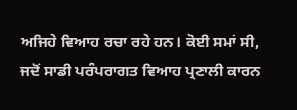ਅਜਿਹੇ ਵਿਆਹ ਰਚਾ ਰਹੇ ਹਨ। ਕੋਈ ਸਮਾਂ ਸੀ, ਜਦੋਂ ਸਾਡੀ ਪਰੰਪਰਾਗਤ ਵਿਆਹ ਪ੍ਰਣਾਲੀ ਕਾਰਨ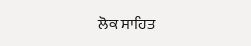ਲੋਕ ਸਾਹਿਤ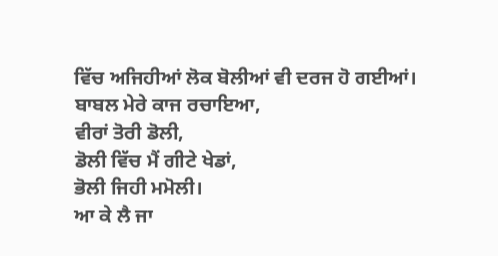ਵਿੱਚ ਅਜਿਹੀਆਂ ਲੋਕ ਬੋਲੀਆਂ ਵੀ ਦਰਜ ਹੋ ਗਈਆਂ।
ਬਾਬਲ ਮੇਰੇ ਕਾਜ ਰਚਾਇਆ,
ਵੀਰਾਂ ਤੋਰੀ ਡੋਲੀ,
ਡੋਲੀ ਵਿੱਚ ਮੈਂ ਗੀਟੇ ਖੇਡਾਂ,
ਭੋਲੀ ਜਿਹੀ ਮਮੋਲੀ।
ਆ ਕੇ ਲੈ ਜਾ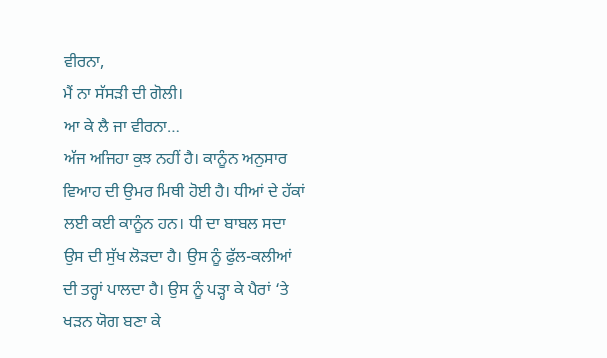ਵੀਰਨਾ,
ਮੈਂ ਨਾ ਸੱਸੜੀ ਦੀ ਗੋਲੀ।
ਆ ਕੇ ਲੈ ਜਾ ਵੀਰਨਾ…
ਅੱਜ ਅਜਿਹਾ ਕੁਝ ਨਹੀਂ ਹੈ। ਕਾਨੂੰਨ ਅਨੁਸਾਰ ਵਿਆਹ ਦੀ ਉਮਰ ਮਿਥੀ ਹੋਈ ਹੈ। ਧੀਆਂ ਦੇ ਹੱਕਾਂ ਲਈ ਕਈ ਕਾਨੂੰਨ ਹਨ। ਧੀ ਦਾ ਬਾਬਲ ਸਦਾ ਉਸ ਦੀ ਸੁੱਖ ਲੋੜਦਾ ਹੈ। ਉਸ ਨੂੰ ਫੁੱਲ-ਕਲੀਆਂ ਦੀ ਤਰ੍ਹਾਂ ਪਾਲਦਾ ਹੈ। ਉਸ ਨੂੰ ਪੜ੍ਹਾ ਕੇ ਪੈਰਾਂ ‘ਤੇ ਖੜਨ ਯੋਗ ਬਣਾ ਕੇ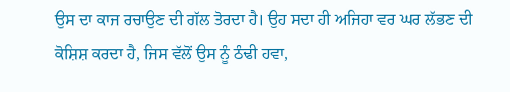ਉਸ ਦਾ ਕਾਜ ਰਚਾਉਣ ਦੀ ਗੱਲ ਤੋਰਦਾ ਹੈ। ਉਹ ਸਦਾ ਹੀ ਅਜਿਹਾ ਵਰ ਘਰ ਲੱਭਣ ਦੀ ਕੋਸ਼ਿਸ਼ ਕਰਦਾ ਹੈ, ਜਿਸ ਵੱਲੋਂ ਉਸ ਨੂੰ ਠੰਢੀ ਹਵਾ,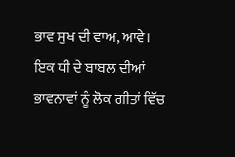ਭਾਵ ਸੁਖ ਦੀ ਵਾਅ, ਆਵੇ। ਇਕ ਧੀ ਦੇ ਬਾਬਲ ਦੀਆਂ ਭਾਵਨਾਵਾਂ ਨੂੰ ਲੋਕ ਗੀਤਾਂ ਵਿੱਚ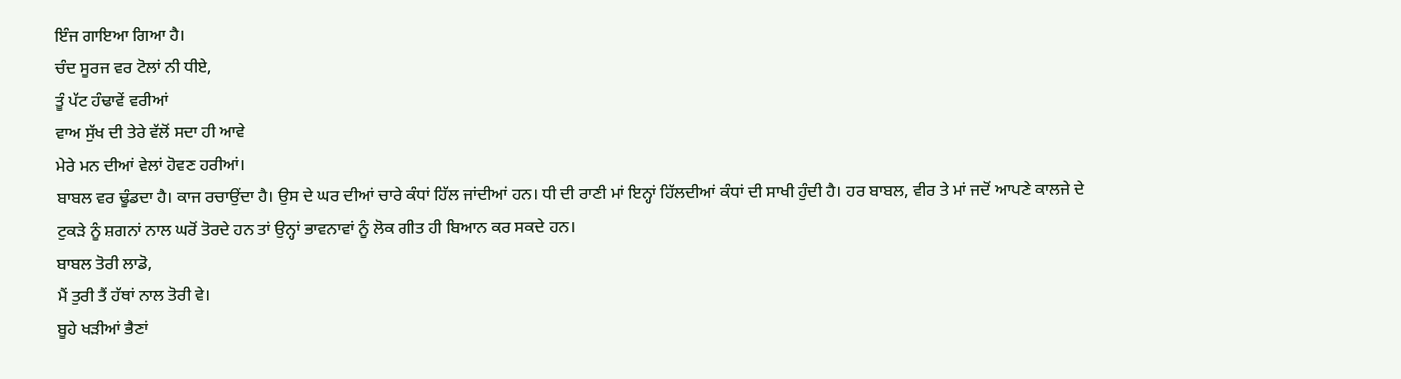ਇੰਜ ਗਾਇਆ ਗਿਆ ਹੈ।
ਚੰਦ ਸੂਰਜ ਵਰ ਟੋਲਾਂ ਨੀ ਧੀਏ,
ਤੂੰ ਪੱਟ ਹੰਢਾਵੇਂ ਵਰੀਆਂ
ਵਾਅ ਸੁੱਖ ਦੀ ਤੇਰੇ ਵੱਲੋਂ ਸਦਾ ਹੀ ਆਵੇ
ਮੇਰੇ ਮਨ ਦੀਆਂ ਵੇਲਾਂ ਹੋਵਣ ਹਰੀਆਂ।
ਬਾਬਲ ਵਰ ਢੂੰਡਦਾ ਹੈ। ਕਾਜ ਰਚਾਉਂਦਾ ਹੈ। ਉਸ ਦੇ ਘਰ ਦੀਆਂ ਚਾਰੇ ਕੰਧਾਂ ਹਿੱਲ ਜਾਂਦੀਆਂ ਹਨ। ਧੀ ਦੀ ਰਾਣੀ ਮਾਂ ਇਨ੍ਹਾਂ ਹਿੱਲਦੀਆਂ ਕੰਧਾਂ ਦੀ ਸਾਖੀ ਹੁੰਦੀ ਹੈ। ਹਰ ਬਾਬਲ, ਵੀਰ ਤੇ ਮਾਂ ਜਦੋਂ ਆਪਣੇ ਕਾਲਜੇ ਦੇ ਟੁਕੜੇ ਨੂੰ ਸ਼ਗਨਾਂ ਨਾਲ ਘਰੋਂ ਤੋਰਦੇ ਹਨ ਤਾਂ ਉਨ੍ਹਾਂ ਭਾਵਨਾਵਾਂ ਨੂੰ ਲੋਕ ਗੀਤ ਹੀ ਬਿਆਨ ਕਰ ਸਕਦੇ ਹਨ।
ਬਾਬਲ ਤੋਰੀ ਲਾਡੋ,
ਮੈਂ ਤੁਰੀ ਤੈਂ ਹੱਥਾਂ ਨਾਲ ਤੋਰੀ ਵੇ।
ਬੂਹੇ ਖੜੀਆਂ ਭੈਣਾਂ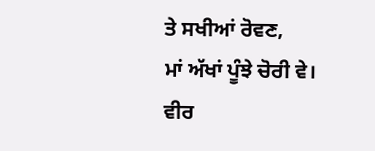ਤੇ ਸਖੀਆਂ ਰੋਵਣ,
ਮਾਂ ਅੱਖਾਂ ਪੂੰਝੇ ਚੋਰੀ ਵੇ।
ਵੀਰ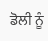ਡੋਲੀ ਨੂੰ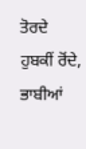ਤੋਰਦੇ ਹੁਬਕੀਂ ਰੋਂਦੇ,
ਭਾਬੀਆਂ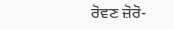ਰੋਵਣ ਜ਼ੋਰੋ-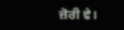ਜ਼ੋਰੀ ਵੇ।